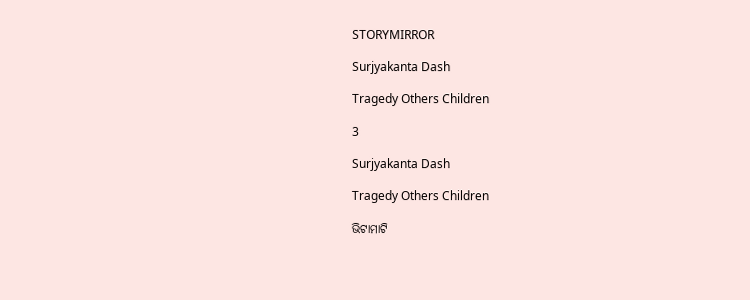STORYMIRROR

Surjyakanta Dash

Tragedy Others Children

3

Surjyakanta Dash

Tragedy Others Children

ଭିଟାମାଟି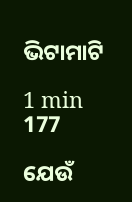ଭିଟାମାଟି

1 min
177

ଯେଉଁ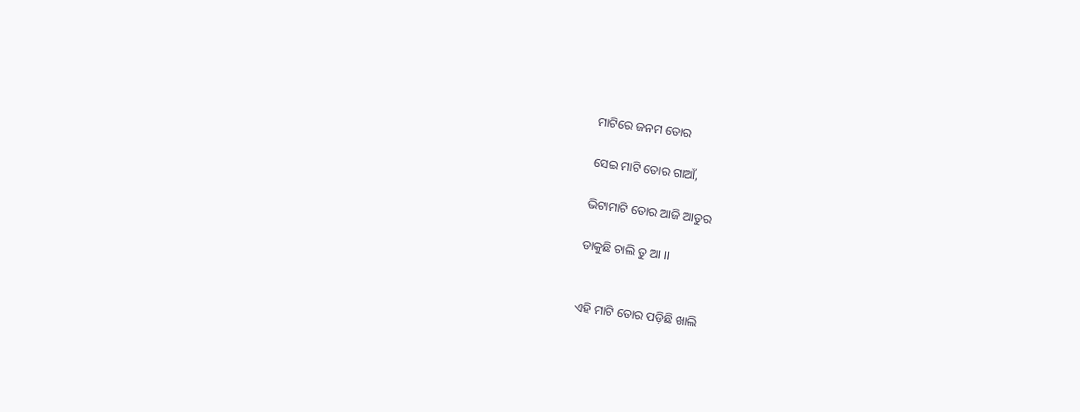ମାଟିରେ ଜନମ ତୋର

ସେଇ ମାଟି ତୋର ଗାଆଁ,

ଭିଟାମାଟି ତୋର ଆଜି ଆତୁର

ଡାକୁଛି ଚାଲି ତୁ ଆ ।।


ଏହି ମାଟି ତୋର ପଡ଼ିଛି ଖାଲି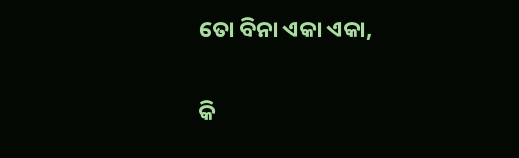ତୋ ବିନା ଏକା ଏକା,

କି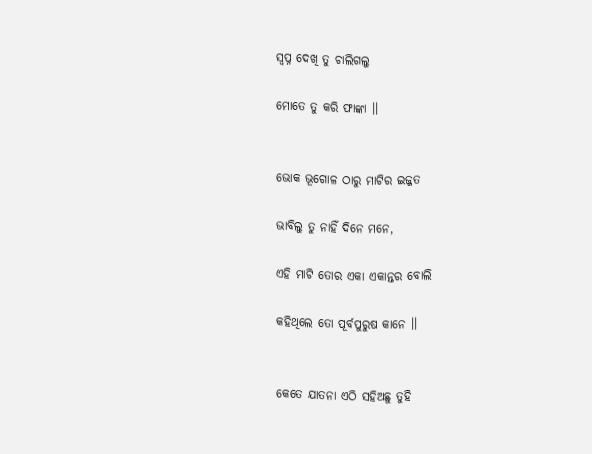ସ୍ୱପ୍ନ ଦେଖି ତୁ ଚାଲିଗଲୁ

ମୋତେ ତୁ କରି ଫାଙ୍କା ।।


ଭୋକ ଭୂଗୋଳ ଠାରୁ ମାଟିର ଇଜ୍ଜତ

ଭାବିଲୁ ତୁ ନାହିଁ ଦିନେ ମନେ,

ଏହି ମାଟି ତୋର ଏକା ଏକାନ୍ତର ବୋଲି

କହିଥିଲେ ତୋ ପୂର୍ବପୁରୁଷ କାନେ ।।


କେତେ ଯାତନା ଏଠି ସହିଅଛୁ ତୁହି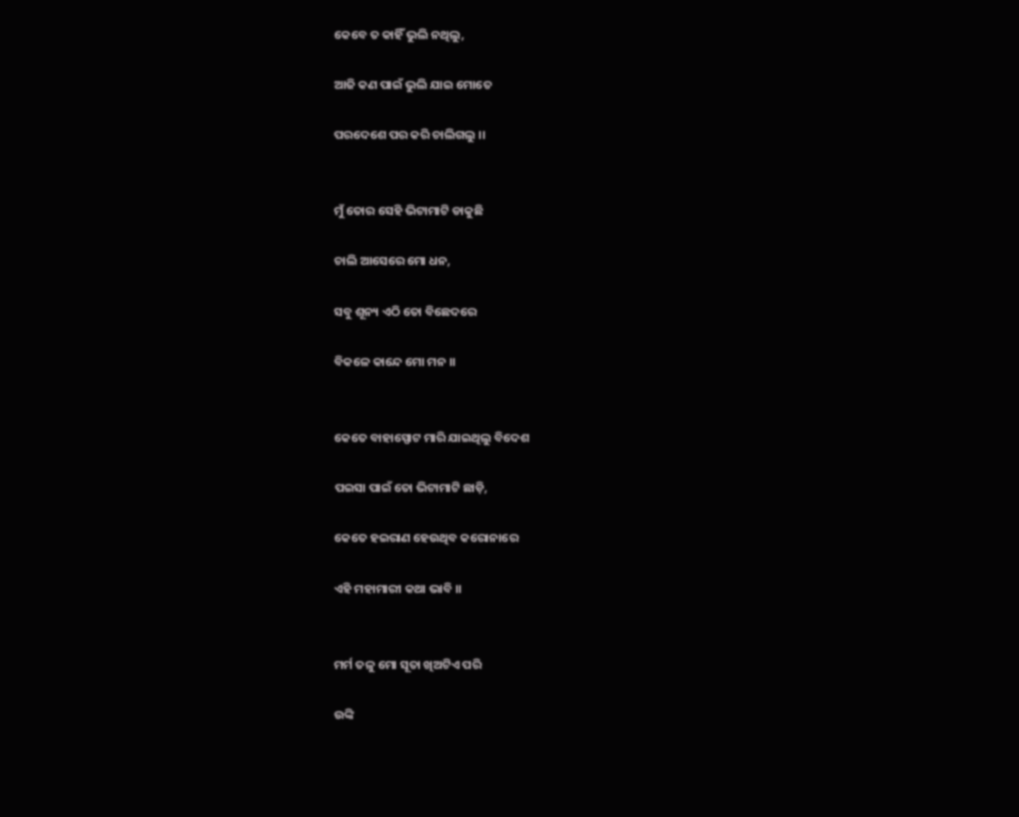କେବେ ତ କାହିଁ ଭୁଲି ନଥିଲୁ,

ଆଜି କଣ ପାଇଁ ଭୁଲି ଯାଇ ମୋତେ

ପରଦେଶେ ପର କରି ଚାଲିଗଲୁ ।।


ମୁଁ ତୋର ସେହି ଭିଟାମାଟି ଡାକୁଛି

ଚାଲି ଆସେରେ ମୋ ଧନ,

ସବୁ ଶୂନ୍ୟ ଏଠି ତୋ ବିଛେଦରେ

ବିକଳେ କାନ୍ଦେ ମୋ ମନ ।।


କେତେ ବାହାସ୍ପୋଟ ମାରି ଯାଇଥିଲୁ ବିଦେଶ

ପଇସା ପାଇଁ ତୋ ଭିଟାମାଟି ଛାଡ଼ି,

କେତେ ହଇରାଣ ହେଉଥିବ କରୋନାରେ

ଏହି ମହାମାରୀ କଥା ଭାବି ।।


ମର୍ମ ତଳୁ ମୋ ସୂତା ଖିଅଟିଏ ପରି

ଉଙ୍କି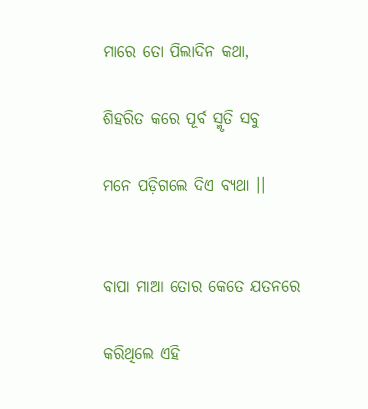ମାରେ ତୋ ପିଲାଦିନ କଥା,

ଶିହରିତ କରେ ପୂର୍ବ ସ୍ମୃତି ସବୁ

ମନେ ପଡ଼ିଗଲେ ଦିଏ ବ୍ୟଥା ।।


ବାପା ମାଆ ତୋର କେତେ ଯତନରେ

କରିଥିଲେ ଏହି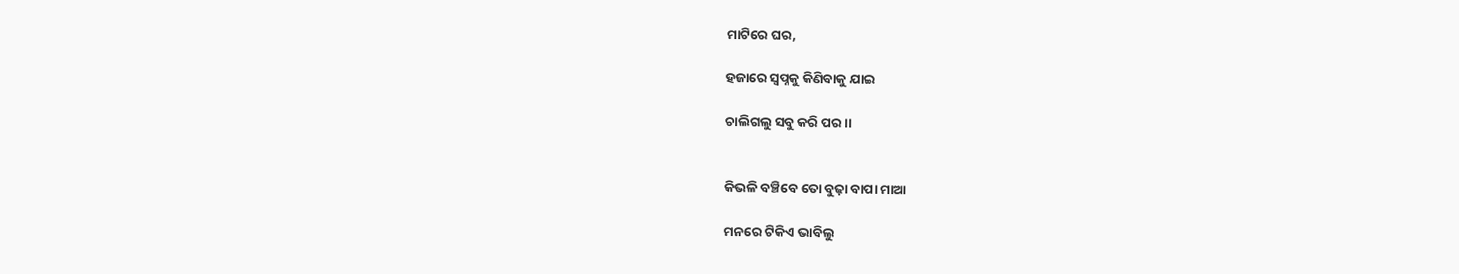ମାଟିରେ ଘର,

ହଜାରେ ସ୍ୱପ୍ନକୁ କିଣିବାକୁ ଯାଇ

ଚାଲିଗଲୁ ସବୁ କରି ପର ।।


କିଭଳି ବଞ୍ଚିବେ ତୋ ବୁଢ଼ା ବାପା ମାଆ

ମନରେ ଟିକିଏ ଭାବିଲୁ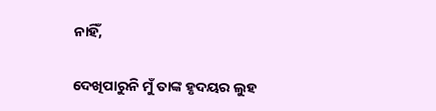ନାହିଁ,

ଦେଖିପାରୁନି ମୁଁ ତାଙ୍କ ହୃଦୟର ଲୁହ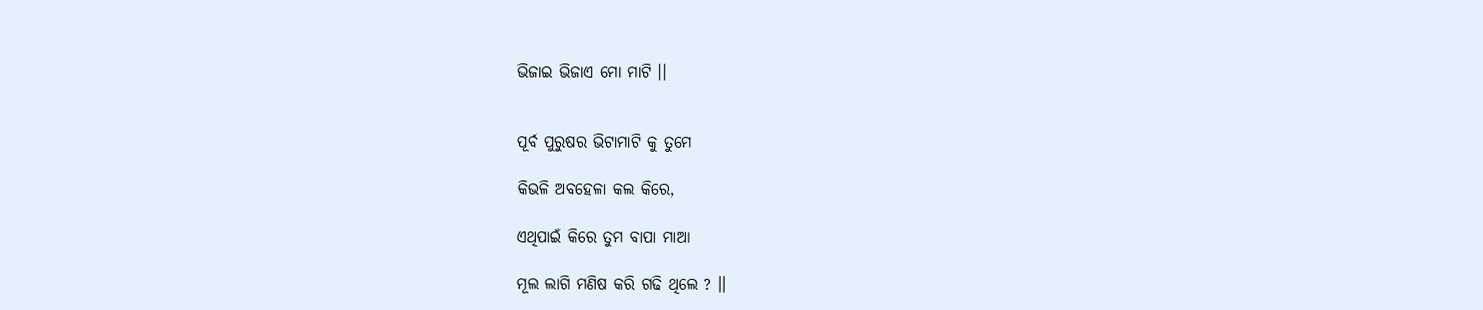ଭିଜାଇ ଭିଜାଏ ମୋ ମାଟି ।।


ପୂର୍ବ ପୁରୁଷର ଭିଟାମାଟି କୁ ତୁମେ

କିଭଳି ଅବହେଳା କଲ କିରେ,

ଏଥିପାଇଁ କିରେ ତୁମ ବାପା ମାଆ

ମୂଲ ଲାଗି ମଣିଷ କରି ଗଢି ଥିଲେ ? ।।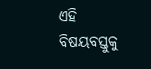ଏହି ବିଷୟବସ୍ତୁକୁ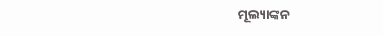ମୂଲ୍ୟାଙ୍କନ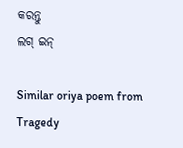କରନ୍ତୁ
ଲଗ୍ ଇନ୍

Similar oriya poem from Tragedy